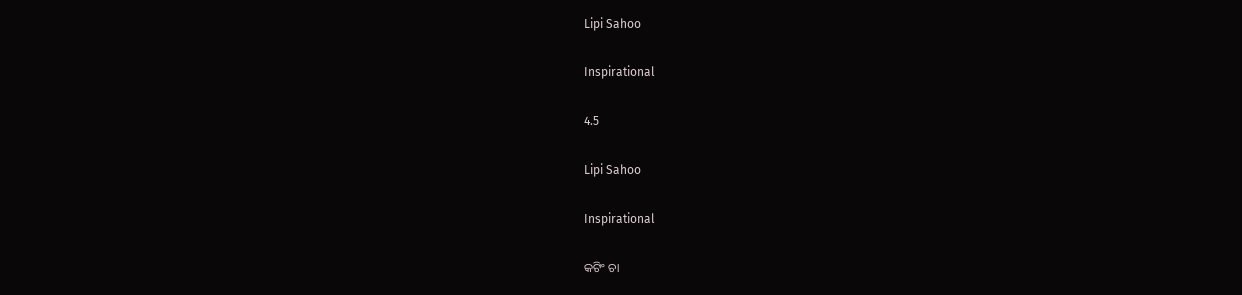Lipi Sahoo

Inspirational

4.5

Lipi Sahoo

Inspirational

କଟିଂ ଚା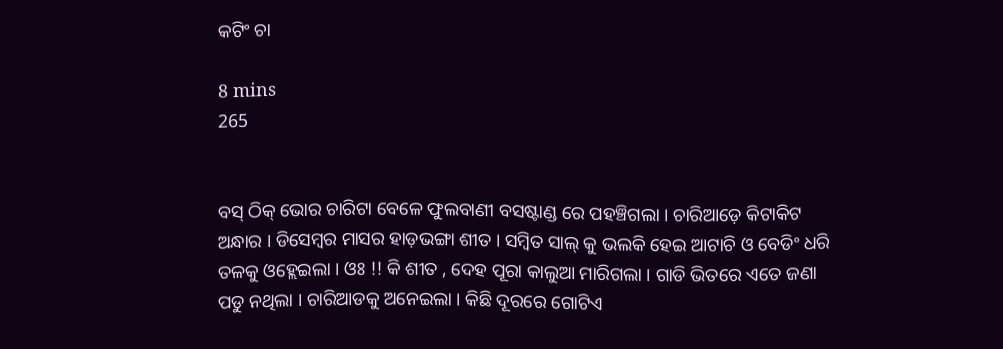କଟିଂ ଚା

8 mins
265


ବସ୍ ଠିକ୍ ଭୋର ଚାରିଟା ବେଳେ ଫୁଲବାଣୀ ବସଷ୍ଟାଣ୍ଡ ରେ ପହଞ୍ଚିଗଲା । ଚାରିଆଡ଼େ କିଟାକିଟ ଅନ୍ଧାର । ଡିସେମ୍ବର ମାସର ହାଡ଼ଭଙ୍ଗା ଶୀତ । ସମ୍ବିତ ସାଲ୍ କୁ ଭଲକି ହେଇ ଆଟାଚି ଓ ବେଡିଂ ଧରି ତଳକୁ ଓହ୍ଲେଇଲା । ଓଃ !! କି ଶୀତ , ଦେହ ପୂରା କାଲୁଆ ମାରିଗଲା । ଗାଡି ଭିତରେ ଏତେ ଜଣା ପଡୁ ନଥିଲା । ଚାରିଆଡକୁ ଅନେଇଲା । କିଛି ଦୂରରେ ଗୋଟିଏ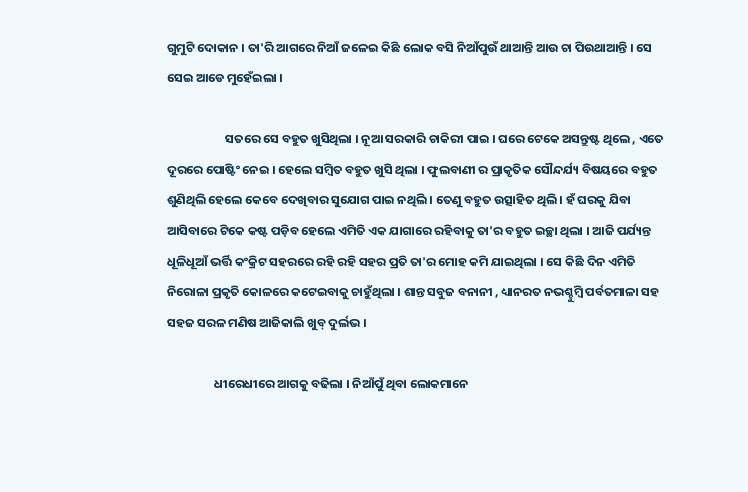ଗୁମୁଟି ଦୋକାନ । ତା'ରି ଆଗରେ ନିଆଁ ଜଳେଇ କିଛି ଲୋକ ବସି ନିଆଁପୁଉଁ ଥାଆନ୍ତି ଆଉ ଚା ପିଉଥାଆନ୍ତି । ସେ ସେଇ ଆଡେ ମୁହେଁଇଲା ।

                     ସତରେ ସେ ବହୁତ ଖୁସିଥିଲା । ନୂଆ ସରକାରି ଚାକିରୀ ପାଇ । ଘରେ ଟେକେ ଅସନ୍ତୁଷ୍ଟ ଥିଲେ , ଏତେ ଦୂରରେ ପୋଷ୍ଟିଂ ନେଇ । ହେଲେ ସମ୍ବିତ ବହୁତ ଖୁସି ଥିଲା । ଫୁଲବାଣୀ ର ପ୍ରାକୃତିକ ସୌନ୍ଦର୍ଯ୍ୟ ବିଷୟରେ ବହୁତ ଶୁଣିଥିଲି ହେଲେ କେବେ ଦେଖିବାର ସୁଯୋଗ ପାଇ ନଥିଲି । ତେଣୁ ବହୁତ ଉତ୍ସାହିତ ଥିଲି । ହଁ ଘରକୁ ଯିବା ଆସିବାରେ ଟିକେ କଷ୍ଟ ପଡ଼ିବ ହେଲେ ଏମିତି ଏକ ଯାଗାରେ ରହିବାକୁ ତା'ର ବହୁତ ଇଚ୍ଛା ଥିଲା । ଆଜି ପର୍ଯ୍ୟନ୍ତ ଧୂଳିଧୂଆଁ ଭର୍ତ୍ତି କଂକ୍ରିଟ ସହରରେ ରହି ରହି ସହର ପ୍ରତି ତା'ର ମୋହ କମି ଯାଇଥିଲା । ସେ କିଛି ଦିନ ଏମିତି ନିରୋଳା ପ୍ରକୃତି କୋଳରେ କଟେଇବାକୁ ଚାହୁଁଥିଲା । ଶାନ୍ତ ସବୁଜ ବନାନୀ , ଧ୍ୟାନରତ ନଭଶ୍ଚୁମ୍ବି ପର୍ବତମାଳା ସହ ସହଜ ସରଳ ମଣିଷ ଆଜିକାଲି ଖୁବ୍ ଦୁର୍ଲଭ ।

                 ଧୀରେଧୀରେ ଆଗକୁ ବଢିଲା । ନିଆଁପୁଁ ଥିବା ଲୋକମାନେ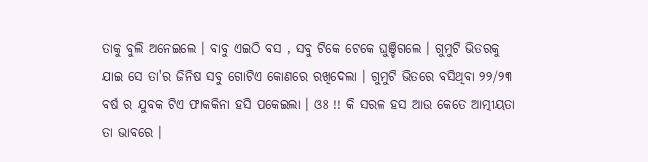ତାକୁ ବୁଲି ଅନେଇଲେ । ବାବୁ ଏଇଠି ବସ , ସବୁ ଟିକେ ଟେକେ ଘୁଞ୍ଚିଗଲେ । ଗୁମୁଟି ଭିତରକୁ ଯାଇ ସେ ତା'ର ଜିନିଷ ସବୁ ଗୋଟିଏ କୋଣରେ ରଖିଦେଲା । ଗୁମୁଟି ଭିତରେ ବସିଥିବା ୨୨/୨୩ ବର୍ଷ ର ଯୁବକ ଟିଏ ଫାକକିନା ହସି ପକେଇଲା । ଓଃ !! କି ସରଳ ହସ ଆଉ କେତେ ଆତ୍ମୀୟତା ତା ଭାବରେ ।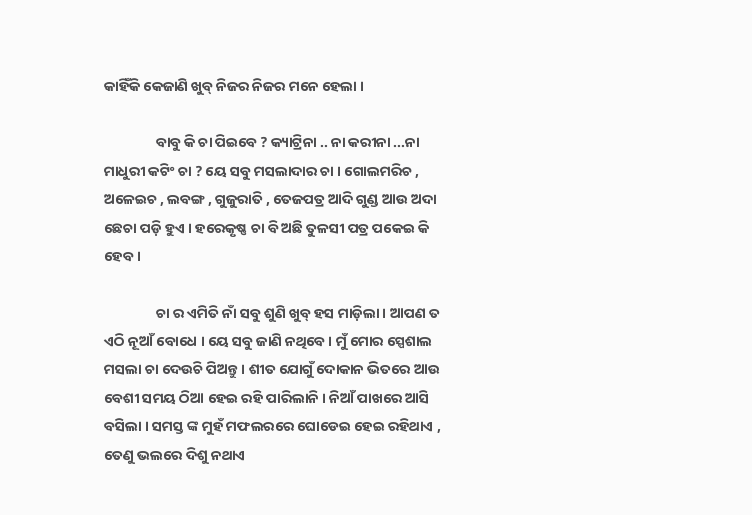କାହିଁକି କେଜାଣି ଖୁବ୍ ନିଜର ନିଜର ମନେ ହେଲା ।

                ବାବୁ କି ଚା ପିଇବେ ? କ୍ୟାଟ୍ରିନା .. ନା କରୀନା ...ନା ମାଧୁରୀ କଟିଂ ଚା ? ୟେ ସବୁ ମସଲାଦାର ଚା । ଗୋଲମରିଚ , ଅଳେଇଚ , ଲବଙ୍ଗ , ଗୁଜୁରାତି , ତେଜପତ୍ର ଆଦି ଗୁଣ୍ଡ ଆଉ ଅଦା ଛେଚା ପଡ଼ି ହୁଏ । ହରେକୃଷ୍ଣ ଚା ବି ଅଛି ତୁଳସୀ ପତ୍ର ପକେଇ କି ହେବ ।

                ଚା ର ଏମିତି ନାଁ ସବୁ ଶୁଣି ଖୁବ୍ ହସ ମାଡ଼ିଲା । ଆପଣ ତ ଏଠି ନୂଆଁ ବୋଧେ । ୟେ ସବୁ ଜାଣି ନଥିବେ । ମୁଁ ମୋର ସ୍ପେଶାଲ ମସଲା ଚା ଦେଉଚି ପିଅନ୍ତୁ । ଶୀତ ଯୋଗୁଁ ଦୋକାନ ଭିତରେ ଆଉ ବେଶୀ ସମୟ ଠିଆ ହେଇ ରହି ପାରିଲାନି । ନିଆଁ ପାଖରେ ଆସି ବସିଲା । ସମସ୍ତ ଙ୍କ ମୁହଁ ମଫଲରରେ ଘୋଡେଇ ହେଇ ରହିଥାଏ , ତେଣୁ ଭଲରେ ଦିଶୁ ନଥାଏ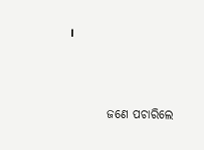।



        ଜଣେ ପଚାରିଲେ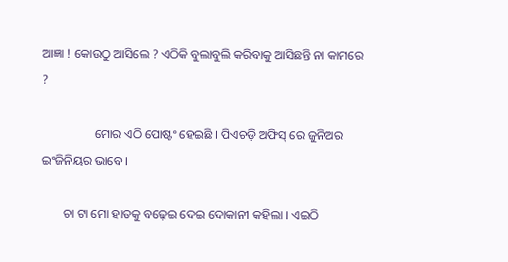ଆଜ୍ଞା ! କୋଉଠୁ ଆସିଲେ ? ଏଠିକି ବୁଲାବୁଲି କରିବାକୁ ଆସିଛନ୍ତି ନା କାମରେ ?

                 ମୋର ଏଠି ପୋଷ୍ଟଂ ହେଇଛି । ପିଏଚଡ଼ି ଅଫିସ୍ ରେ ଜୁନିଅର ଇଂଜିନିୟର ଭାବେ ।

       ଚା ଟା ମୋ ହାତକୁ ବଢ଼େଇ ଦେଇ ଦୋକାନୀ କହିଲା । ଏଇଠି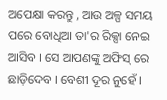ଅପେକ୍ଷା କରନ୍ତୁ , ଆଉ ଅଳ୍ପ ସମୟ ପରେ ବୋଧିଆ ତା'ର ରିକ୍ସା ନେଇ ଆସିବ । ସେ ଆପଣଙ୍କୁ ଅଫିସ୍ ରେ ଛାଡ଼ିଦେବ । ବେଶୀ ଦୂର ନୁହେଁ ।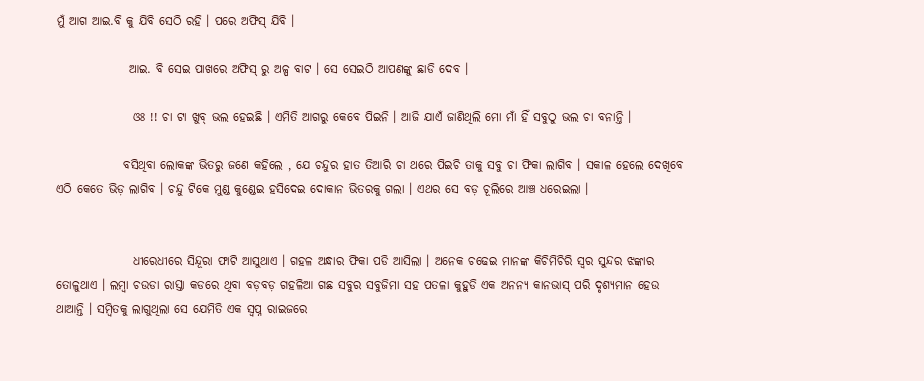ମୁଁ ଆଗ ଆଇ.ବି କୁ ଯିବି ସେଠି ରହି । ପରେ ଅଫିସ୍ ଯିବି ।

               ଆଇ. ବି ସେଇ ପାଖରେ ଅଫିସ୍ ରୁ ଅଳ୍ପ ବାଟ । ସେ ସେଇଠି ଆପଣଙ୍କୁ ଛାଡି ଦେବ ।

                ଓଃ !! ଚା ଟା ଖୁବ୍ ଭଲ ହେଇଛି । ଏମିତି ଆଗରୁ କେବେ ପିଇନି । ଆଜି ଯାଏଁ ଜାଣିଥିଲି ମୋ ମାଁ ହିଁ ସବୁଠୁ ଭଲ ଚା ବନାନ୍ତି ।

              ବସିଥିବା ଲୋକଙ୍କ ଭିତରୁ ଜଣେ କହିଲେ , ଯେ ଚନ୍ଦୁର ହାତ ତିଆରି ଚା ଥରେ ପିଇଚି ତାକୁ ସବୁ ଚା ଫିକା ଲାଗିବ । ସକାଳ ହେଲେ ଦେଖିବେ ଏଠି କେତେ ଭିଡ଼ ଲାଗିବ । ଚନ୍ଦୁ ଟିକେ ମୁଣ୍ଡ କୁଣ୍ଡେଇ ହସିଦେଇ ଦୋକାନ ଭିତରକୁ ଗଲା । ଏଥର ସେ ବଡ଼ ଚୂଲିରେ ଆଞ୍ଚ ଧରେଇଲା ।


                ଧୀରେଧୀରେ ସିନ୍ଦୂରା ଫାଟି ଆସୁଥାଏ । ଗହଳ ଅନ୍ଧାର ଫିକା ପଡି ଆସିଲା । ଅନେକ ଚଢେଇ ମାନଙ୍କ କିଚିମିଚିରି ସ୍ୱର ସୁନ୍ଦର ଝଙ୍କାର ତୋଳୁଥାଏ । ଲମ୍ବା ଚଉଡା ରାସ୍ତା କଡରେ ଥିବା ବଡ଼ବଡ଼ ଗହଳିଆ ଗଛ ସବୁର ସବୁଜିମା ସହ ପତଳା କୁହୁଡି ଏକ ଅନନ୍ୟ କାନଭାସ୍ ପରି ଦୃଶ୍ୟମାନ ହେଉ ଥାଆନ୍ତି । ସମ୍ବିତକୁ ଲାଗୁଥିଲା ସେ ଯେମିତି ଏକ ସ୍ୱପ୍ନ ରାଇଜରେ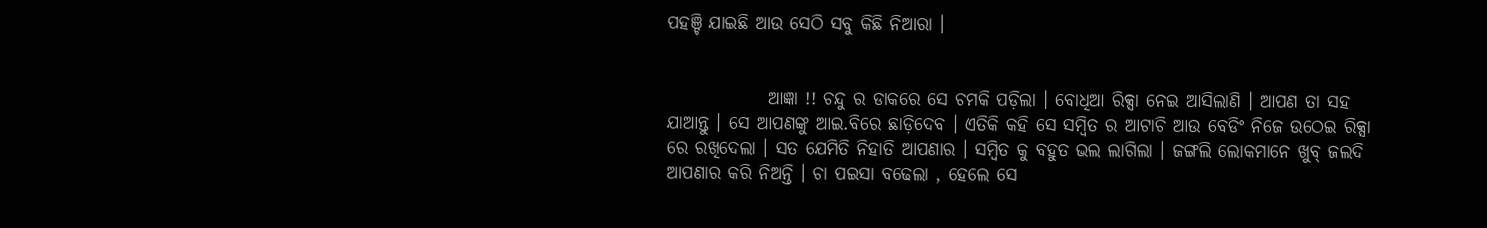ପହଞ୍ଚି ଯାଇଛି ଆଉ ସେଠି ସବୁ କିଛି ନିଆରା ।


              ଆଜ୍ଞା !! ଚନ୍ଦୁ ର ଡାକରେ ସେ ଚମକି ପଡ଼ିଲା । ବୋଧିଆ ରିକ୍ସା ନେଇ ଆସିଲାଣି । ଆପଣ ତା ସହ ଯାଆନ୍ତୁ । ସେ ଆପଣଙ୍କୁ ଆଇ.ବିରେ ଛାଡ଼ିଦେବ । ଏତିକି କହି ସେ ସମ୍ବିତ ର ଆଟାଚି ଆଉ ବେଡିଂ ନିଜେ ଉଠେଇ ରିକ୍ସା ରେ ରଖିଦେଲା । ସତ ଯେମିତି ନିହାତି ଆପଣାର । ସମ୍ବିତ କୁ ବହୁତ ଭଲ ଲାଗିଲା । ଜଙ୍ଗଲି ଲୋକମାନେ ଖୁବ୍ ଜଲଦି ଆପଣାର କରି ନିଅନ୍ତି । ଚା ପଇସା ବଢେଲା , ହେଲେ ସେ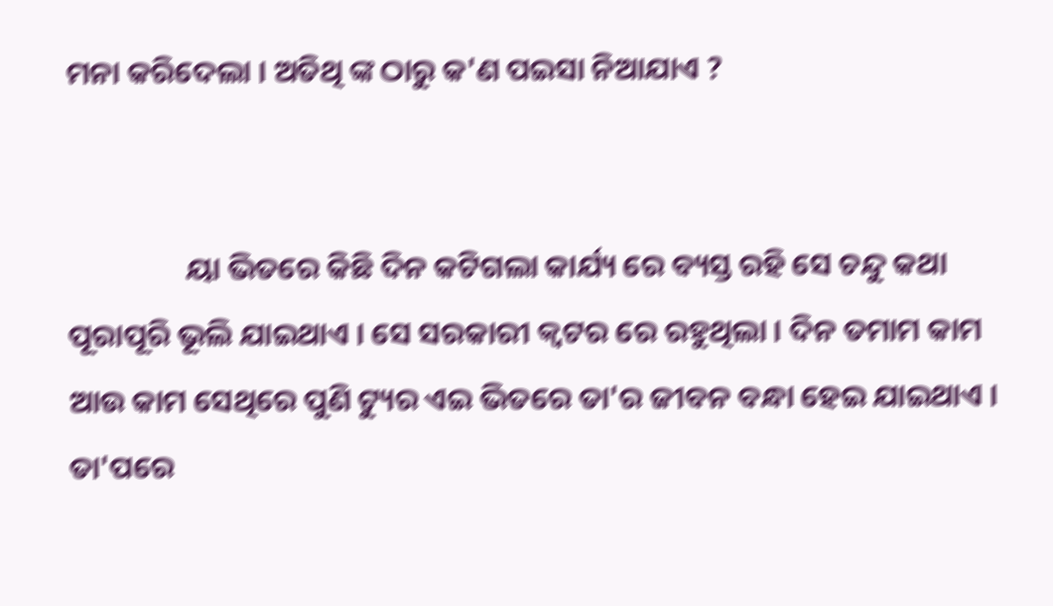ମନା କରିଦେଲା । ଅତିଥି ଙ୍କ ଠାରୁ କ'ଣ ପଇସା ନିଆଯାଏ ?


                 ୟା ଭିତରେ କିଛି ଦିନ କଟିଗଲା କାର୍ଯ୍ୟ ରେ ବ୍ୟସ୍ତ ରହି ସେ ଚନ୍ଦୁ କଥା ପୂରାପୂରି ଭୂଲି ଯାଇଥାଏ । ସେ ସରକାରୀ କ୍ୱଟର ରେ ରହୁଥିଲା । ଦିନ ତମାମ କାମ ଆଉ କାମ ସେଥିରେ ପୁଣି ଟ୍ୟୁର ଏଇ ଭିତରେ ତା'ର ଜୀବନ ବନ୍ଧା ହେଇ ଯାଇଥାଏ । ତା'ପରେ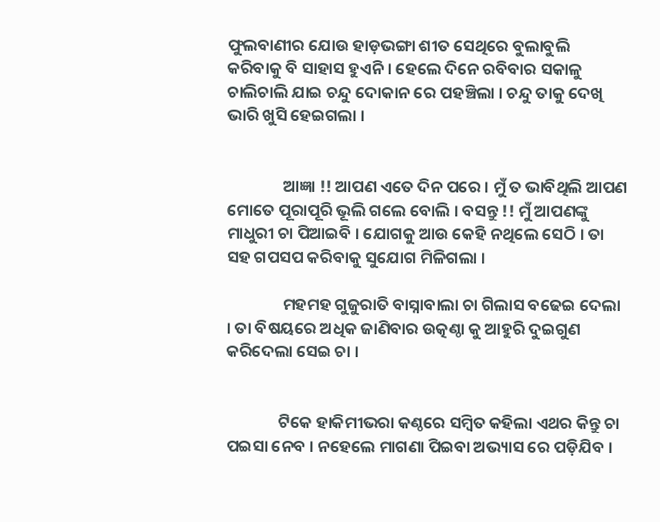ଫୁଲବାଣୀର ଯୋଉ ହାଡ଼ଭଙ୍ଗା ଶୀତ ସେଥିରେ ବୁଲାବୁଲି କରିବାକୁ ବି ସାହାସ ହୁଏନି । ହେଲେ ଦିନେ ରବିବାର ସକାଳୁ ଚାଲିଚାଲି ଯାଇ ଚନ୍ଦୁ ଦୋକାନ ରେ ପହଞ୍ଚିଲା । ଚନ୍ଦୁ ତାକୁ ଦେଖି ଭାରି ଖୁସି ହେଇଗଲା ।


               ଆଜ୍ଞା !! ଆପଣ ଏତେ ଦିନ ପରେ । ମୁଁ ତ ଭାବିଥିଲି ଆପଣ ମୋତେ ପୂରାପୂରି ଭୂଲି ଗଲେ ବୋଲି । ବସନ୍ତୁ !! ମୁଁ ଆପଣଙ୍କୁ ମାଧୁରୀ ଚା ପିଆଇବି । ଯୋଗକୁ ଆଉ କେହି ନଥିଲେ ସେଠି । ତା ସହ ଗପସପ କରିବାକୁ ସୁଯୋଗ ମିଳିଗଲା ।

               ମହମହ ଗୁଜୁରାତି ବାସ୍ନାବାଲା ଚା ଗିଲାସ ବଢେଇ ଦେଲା । ତା ବିଷୟରେ ଅଧିକ ଜାଣିବାର ଉତ୍କଣ୍ଠା କୁ ଆହୁରି ଦୁଇଗୁଣ କରିଦେଲା ସେଇ ଚା ।


              ଟିକେ ହାକିମୀଭରା କଣ୍ଠରେ ସମ୍ବିତ କହିଲା ଏଥର କିନ୍ତୁ ଚା ପଇସା ନେବ । ନହେଲେ ମାଗଣା ପିଇବା ଅଭ୍ୟାସ ରେ ପଡ଼ିଯିବ ।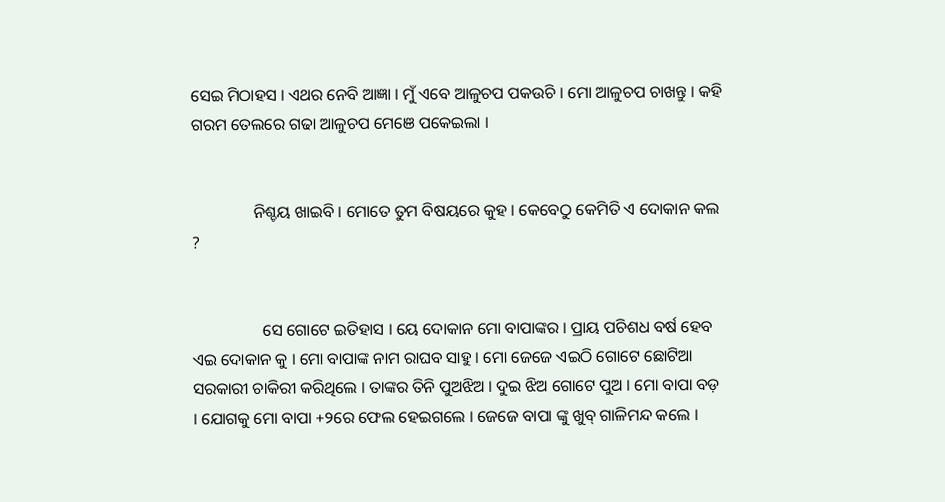ସେଇ ମିଠାହସ । ଏଥର ନେବି ଆଜ୍ଞା । ମୁଁ ଏବେ ଆଳୁଚପ ପକଉଚି । ମୋ ଆଳୁଚପ ଚାଖନ୍ତୁ । କହି ଗରମ ତେଲରେ ଗଢା ଆଳୁଚପ ମେଞେ ପକେଇଲା ।


               ନିଶ୍ଚୟ ଖାଇବି । ମୋତେ ତୁମ ବିଷୟରେ କୁହ । କେବେଠୁ କେମିତି ଏ ଦୋକାନ କଲ ?


                 ସେ ଗୋଟେ ଇତିହାସ । ୟେ ଦୋକାନ ମୋ ବାପାଙ୍କର । ପ୍ରାୟ ପଚିଶଧ ବର୍ଷ ହେବ ଏଇ ଦୋକାନ କୁ । ମୋ ବାପାଙ୍କ ନାମ ରାଘବ ସାହୁ । ମୋ ଜେଜେ ଏଇଠି ଗୋଟେ ଛୋଟିଆ ସରକାରୀ ଚାକିରୀ କରିଥିଲେ । ତାଙ୍କର ତିନି ପୁଅଝିଅ । ଦୁଇ ଝିଅ ଗୋଟେ ପୁଅ । ମୋ ବାପା ବଡ଼ । ଯୋଗକୁ ମୋ ବାପା +୨ରେ ଫେଲ ହେଇଗଲେ । ଜେଜେ ବାପା ଙ୍କୁ ଖୁବ୍ ଗାଳିମନ୍ଦ କଲେ ।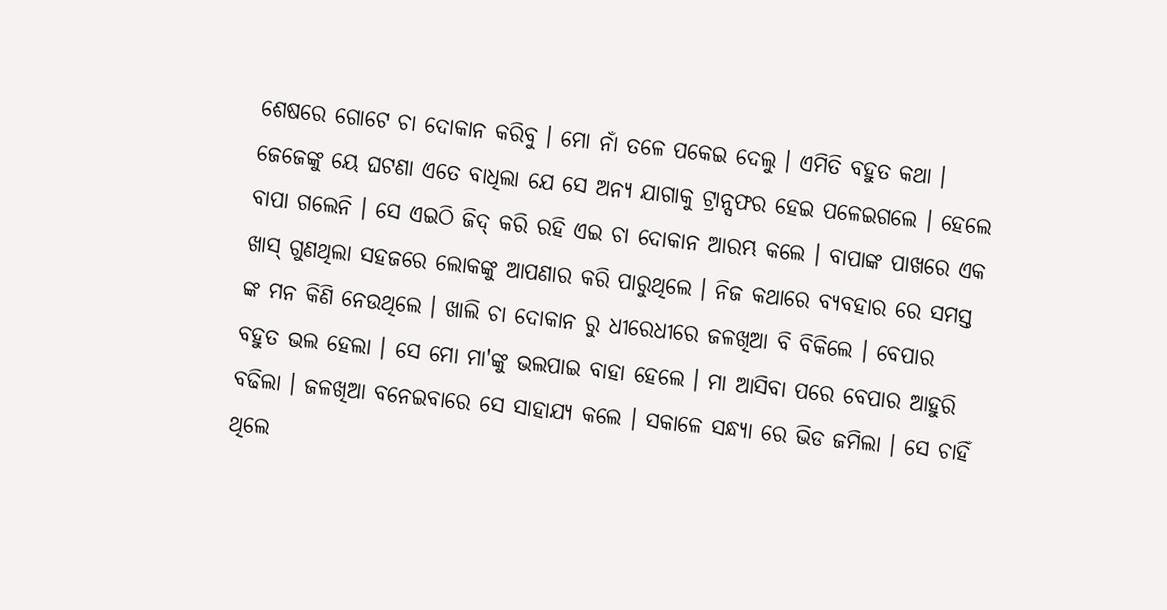ଶେଷରେ ଗୋଟେ ଚା ଦୋକାନ କରିବୁ । ମୋ ନାଁ ତଳେ ପକେଇ ଦେଲୁ । ଏମିତି ବହୁତ କଥା । ଜେଜେଙ୍କୁ ୟେ ଘଟଣା ଏତେ ବାଧିଲା ଯେ ସେ ଅନ୍ୟ ଯାଗାକୁ ଟ୍ରାନ୍ସଫର ହେଇ ପଳେଇଗଲେ । ହେଲେ ବାପା ଗଲେନି । ସେ ଏଇଠି ଜିଦ୍ କରି ରହି ଏଇ ଚା ଦୋକାନ ଆରମ୍ଭ କଲେ । ବାପାଙ୍କ ପାଖରେ ଏକ ଖାସ୍ ଗୁଣଥିଲା ସହଜରେ ଲୋକଙ୍କୁ ଆପଣାର କରି ପାରୁଥିଲେ । ନିଜ କଥାରେ ବ୍ୟବହାର ରେ ସମସ୍ତ ଙ୍କ ମନ କିଣି ନେଉଥିଲେ । ଖାଲି ଚା ଦୋକାନ ରୁ ଧୀରେଧୀରେ ଜଳଖିଆ ବି ବିକିଲେ । ବେପାର ବହୁତ ଭଲ ହେଲା । ସେ ମୋ ମା'ଙ୍କୁ ଭଲପାଇ ବାହା ହେଲେ । ମା ଆସିବା ପରେ ବେପାର ଆହୁରି ବଢିଲା । ଜଳଖିଆ ବନେଇବାରେ ସେ ସାହାଯ୍ୟ କଲେ । ସକାଳେ ସନ୍ଧ୍ୟା ରେ ଭିଡ ଜମିଲା । ସେ ଚାହିଁ ଥିଲେ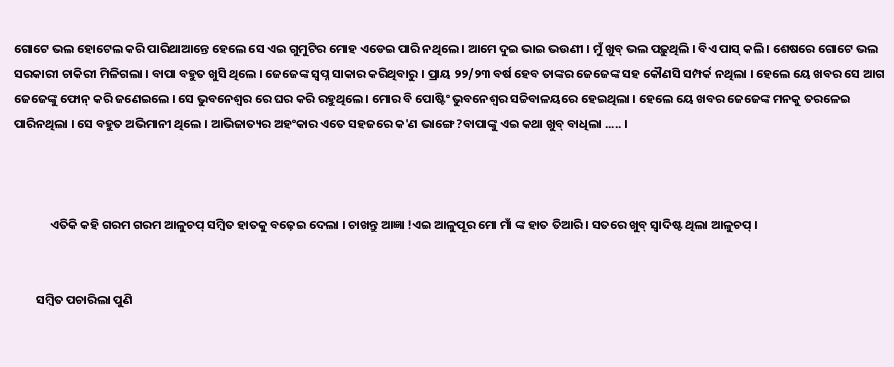ଗୋଟେ ଭଲ ହୋଟେଲ କରି ପାରିଥାଆନ୍ତେ ହେଲେ ସେ ଏଇ ଗୁମୁଟିର ମୋହ ଏଡେଇ ପାରି ନଥିଲେ । ଆମେ ଦୁଇ ଭାଇ ଭଉଣୀ । ମୁଁ ଖୁବ୍ ଭଲ ପଢ଼ୁଥିଲି । ବିଏ ପାସ୍ କଲି । ଶେଷରେ ଗୋଟେ ଭଲ ସରକାରୀ ଚାକିରୀ ମିଳିଗଲା । ବାପା ବହୁତ ଖୁସି ଥିଲେ । ଜେଜେଙ୍କ ସ୍ୱପ୍ନ ସାକାର କରିଥିବାରୁ । ପ୍ରାୟ ୨୨/୨୩ ବର୍ଷ ହେବ ତାଙ୍କର ଜେଜେଙ୍କ ସହ କୌଣସି ସମ୍ପର୍କ ନଥିଲା । ହେଲେ ୟେ ଖବର ସେ ଆଗ ଜେଜେଙ୍କୁ ଫୋନ୍ କରି ଜଣେଇଲେ । ସେ ଭୁବନେଶ୍ୱର ରେ ଘର କରି ରହୁଥିଲେ । ମୋର ବି ପୋଷ୍ଟିଂ ଭୁବନେଶ୍ୱର ସଚ୍ଚିବାଳୟରେ ହେଇଥିଲା । ହେଲେ ୟେ ଖବର ଜେଜେଙ୍କ ମନକୁ ତରଳେଇ ପାରିନଥିଲା । ସେ ବହୁତ ଅଭିମାନୀ ଥିଲେ । ଆଭିଜାତ୍ୟର ଅହଂକାର ଏତେ ସହଜରେ କ'ଣ ଭାଙ୍ଗେ ?ବାପାଙ୍କୁ ଏଇ କଥା ଖୁବ୍ ବାଧିଲା ..... ।



             ଏତିକି କହି ଗରମ ଗରମ ଆଳୁଚପ୍ ସମ୍ବିତ ହାତକୁ ବଢ଼େଇ ଦେଲା । ଚାଖନ୍ତୁ ଆଜ୍ଞା !ଏଇ ଆଳୁପୂର ମୋ ମାଁ ଙ୍କ ହାତ ତିଆରି । ସତରେ ଖୁବ୍ ସ୍ୱାଦିଷ୍ଟ ଥିଲା ଆଳୁଚପ୍ ।


        ସମ୍ବିତ ପଚାରିଲା ପୁଣି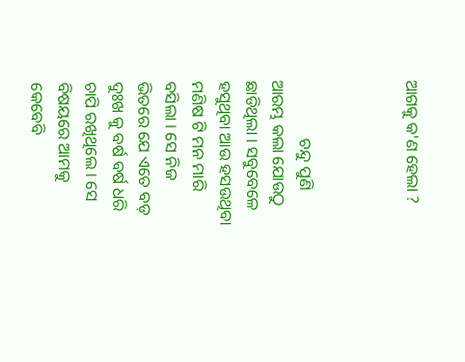ଆଗକୁ କ'ଣ ହେଲା ?



              ଚନ୍ଦୁ ପୁଣି ଆରମ୍ଭ କଲା ଯୋଉଠୁ ଛାଡିଥିଲା । ସବୁବେଳେ ହସୁଥିବା ଆଉ ହସଉଥିବା ମଣିଷ ଟି ମନ ମାରି ବସିଲା । ସେ ନିଜ ଭିତରେ ଯେ ଏତେ ବଡ଼ ଦୁଃଖ କୁ ବର୍ଷ ବର୍ଷ ଧରି ଚାପି ରଖିଥିଲେ । ସେ ବିଷୟରେ ଆମକୁ କେବେବି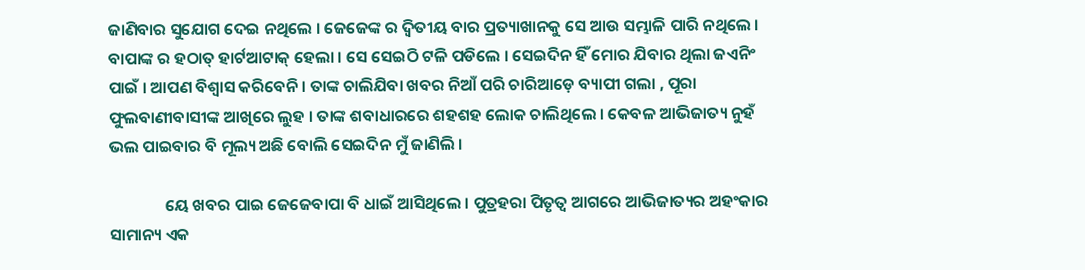ଜାଣିବାର ସୁଯୋଗ ଦେଇ ନଥିଲେ । ଜେଜେଙ୍କ ର ଦ୍ୱିତୀୟ ବାର ପ୍ରତ୍ୟାଖାନକୁ ସେ ଆଉ ସମ୍ଭାଳି ପାରି ନଥିଲେ । ବାପାଙ୍କ ର ହଠାତ୍ ହାର୍ଟଆଟାକ୍ ହେଲା । ସେ ସେଇଠି ଟଳି ପଡିଲେ । ସେଇଦିନ ହିଁ ମୋର ଯିବାର ଥିଲା ଜଏନିଂ ପାଇଁ । ଆପଣ ବିଶ୍ୱାସ କରିବେନି । ତାଙ୍କ ଚାଲିଯିବା ଖବର ନିଆଁ ପରି ଚାରିଆଡ଼େ ବ୍ୟାପୀ ଗଲା , ପୂରା ଫୁଲବାଣୀବାସୀଙ୍କ ଆଖିରେ ଲୁହ । ତାଙ୍କ ଶବାଧାରରେ ଶହଶହ ଲୋକ ଚାଲିଥିଲେ । କେବଳ ଆଭିଜାତ୍ୟ ନୁହଁ ଭଲ ପାଇବାର ବି ମୂଲ୍ୟ ଅଛି ବୋଲି ସେଇଦିନ ମୁଁ ଜାଣିଲି ।

               ୟେ ଖବର ପାଇ ଜେଜେବାପା ବି ଧାଇଁ ଆସିଥିଲେ । ପୁତ୍ରହରା ପିତୃତ୍ୱ ଆଗରେ ଆଭିଜାତ୍ୟର ଅହଂକାର ସାମାନ୍ୟ ଏକ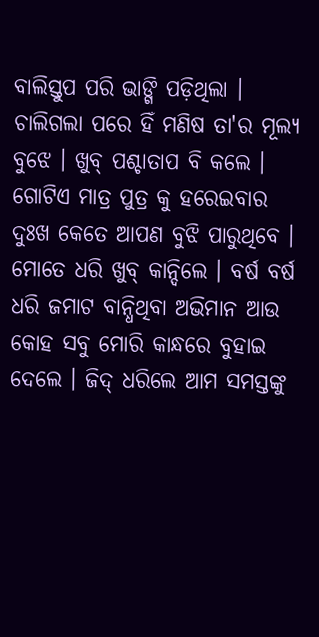ବାଲିସ୍ତୁପ ପରି ଭାଙ୍ଗି ପଡ଼ିଥିଲା । ଚାଲିଗଲା ପରେ ହିଁ ମଣିଷ ତା'ର ମୂଲ୍ୟ ବୁଝେ । ଖୁବ୍ ପଶ୍ଚାତାପ ବି କଲେ । ଗୋଟିଏ ମାତ୍ର ପୁତ୍ର କୁ ହରେଇବାର ଦୁଃଖ କେତେ ଆପଣ ବୁଝି ପାରୁଥିବେ । ମୋତେ ଧରି ଖୁବ୍ କାନ୍ଦିଲେ । ବର୍ଷ ବର୍ଷ ଧରି ଜମାଟ ବାନ୍ଧିଥିବା ଅଭିମାନ ଆଉ କୋହ ସବୁ ମୋରି କାନ୍ଧରେ ବୁହାଇ ଦେଲେ । ଜିଦ୍ ଧରିଲେ ଆମ ସମସ୍ତଙ୍କୁ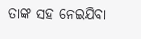ତାଙ୍କ ସହ ନେଇଯିବା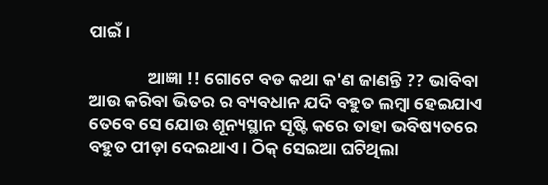ପାଇଁ ।

               ଆଜ୍ଞା !! ଗୋଟେ ବଡ କଥା କ'ଣ ଜାଣନ୍ତି ?? ଭାବିବା ଆଉ କରିବା ଭିତର ର ବ୍ୟବଧାନ ଯଦି ବହୁତ ଲମ୍ବା ହେଇଯାଏ ତେବେ ସେ ଯୋଉ ଶୂନ୍ୟସ୍ଥାନ ସୃଷ୍ଟି କରେ ତାହା ଭବିଷ୍ୟତରେ ବହୁତ ପୀଡ଼ା ଦେଇଥାଏ । ଠିକ୍ ସେଇଆ ଘଟିଥିଲା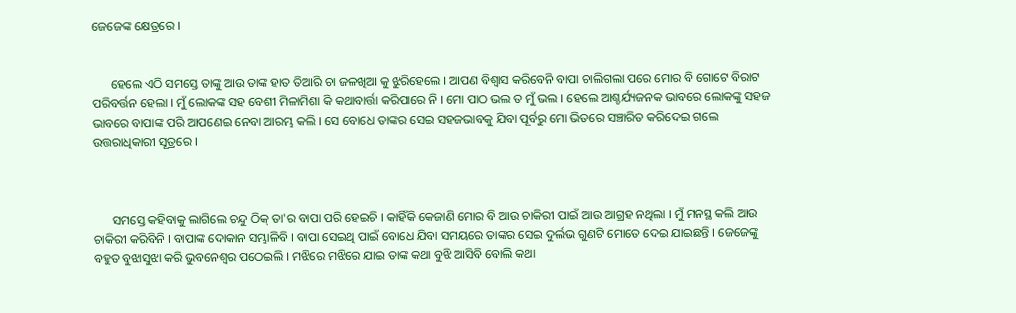ଜେଜେଙ୍କ କ୍ଷେତ୍ରରେ ।


      ହେଲେ ଏଠି ସମସ୍ତେ ତାଙ୍କୁ ଆଉ ତାଙ୍କ ହାତ ତିଆରି ଚା ଜଳଖିଆ କୁ ଝୁରିହେଲେ । ଆପଣ ବିଶ୍ୱାସ କରିବେନି ବାପା ଚାଲିଗଲା ପରେ ମୋର ବି ଗୋଟେ ବିରାଟ ପରିବର୍ତ୍ତନ ହେଲା । ମୁଁ ଲୋକଙ୍କ ସହ ବେଶୀ ମିଳାମିଶା କି କଥାବାର୍ତ୍ତା କରିପାରେ ନି । ମୋ ପାଠ ଭଲ ତ ମୁଁ ଭଲ । ହେଲେ ଆଶ୍ଚର୍ଯ୍ୟଜନକ ଭାବରେ ଲୋକଙ୍କୁ ସହଜ ଭାବରେ ବାପାଙ୍କ ପରି ଆପଣେଇ ନେବା ଆରମ୍ଭ କଲି । ସେ ବୋଧେ ତାଙ୍କର ସେଇ ସହଜଭାବକୁ ଯିବା ପୂର୍ବରୁ ମୋ ଭିତରେ ସଞ୍ଚାରିତ କରିଦେଇ ଗଲେ ଉତ୍ତରାଧିକାରୀ ସୂତ୍ରରେ ।



      ସମସ୍ତେ କହିବାକୁ ଲାଗିଲେ ଚନ୍ଦୁ ଠିକ୍ ତା'ର ବାପା ପରି ହେଇଚି । କାହିଁକି କେଜାଣି ମୋର ବି ଆଉ ଚାକିରୀ ପାଇଁ ଆଉ ଆଗ୍ରହ ନଥିଲା । ମୁଁ ମନସ୍ଥ କଲି ଆଉ ଚାକିରୀ କରିବିନି । ବାପାଙ୍କ ଦୋକାନ ସମ୍ଭାଳିବି । ବାପା ସେଇଥି ପାଇଁ ବୋଧେ ଯିବା ସମୟରେ ତାଙ୍କର ସେଇ ଦୁର୍ଲଭ ଗୁଣଟି ମୋତେ ଦେଇ ଯାଇଛନ୍ତି । ଜେଜେଙ୍କୁ ବହୁତ ବୁଝାସୁଝା କରି ଭୁବନେଶ୍ୱର ପଠେଇଲି । ମଝିରେ ମଝିରେ ଯାଇ ତାଙ୍କ କଥା ବୁଝି ଆସିବି ବୋଲି କଥା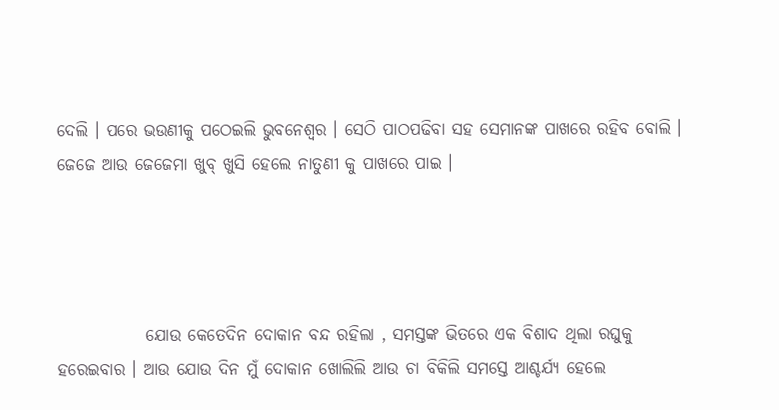ଦେଲି । ପରେ ଭଉଣୀକୁ ପଠେଇଲି ଭୁବନେଶ୍ୱର । ସେଠି ପାଠପଢିବା ସହ ସେମାନଙ୍କ ପାଖରେ ରହିବ ବୋଲି । ଜେଜେ ଆଉ ଜେଜେମା ଖୁବ୍ ଖୁସି ହେଲେ ନାତୁଣୀ କୁ ପାଖରେ ପାଇ ।




             ଯୋଉ କେତେଦିନ ଦୋକାନ ବନ୍ଦ ରହିଲା , ସମସ୍ତଙ୍କ ଭିତରେ ଏକ ବିଶାଦ ଥିଲା ରଘୁକୁ ହରେଇବାର । ଆଉ ଯୋଉ ଦିନ ମୁଁ ଦୋକାନ ଖୋଲିଲି ଆଉ ଚା ବିକିଲି ସମସ୍ତେ ଆଶ୍ଚର୍ଯ୍ୟ ହେଲେ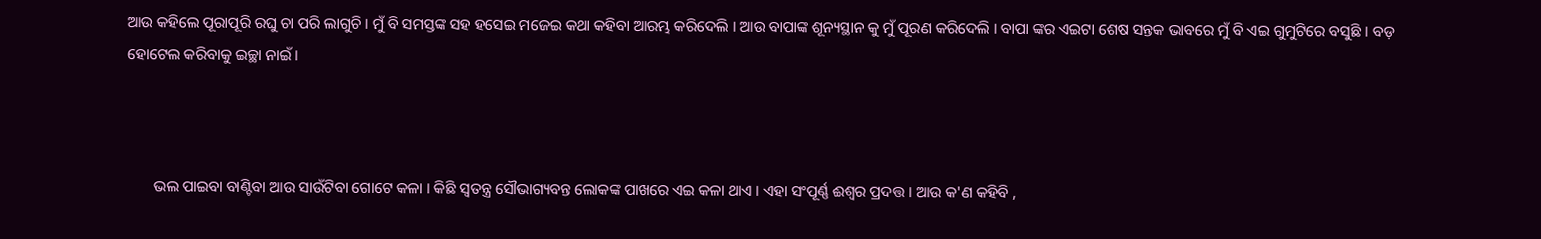ଆଉ କହିଲେ ପୂରାପୂରି ରଘୁ ଚା ପରି ଲାଗୁଚି । ମୁଁ ବି ସମସ୍ତଙ୍କ ସହ ହସେଇ ମଜେଇ କଥା କହିବା ଆରମ୍ଭ କରିଦେଲି । ଆଉ ବାପାଙ୍କ ଶୂନ୍ୟସ୍ଥାନ କୁ ମୁଁ ପୂରଣ କରିଦେଲି । ବାପା ଙ୍କର ଏଇଟା ଶେଷ ସନ୍ତକ ଭାବରେ ମୁଁ ବି ଏଇ ଗୁମୁଟିରେ ବସୁଛି । ବଡ଼ ହୋଟେଲ କରିବାକୁ ଇଚ୍ଛା ନାଇଁ ।



       ଭଲ ପାଇବା ବାଣ୍ଟିବା ଆଉ ସାଉଁଟିବା ଗୋଟେ କଳା । କିଛି ସ୍ୱତନ୍ତ୍ର ସୌଭାଗ୍ୟବନ୍ତ ଲୋକଙ୍କ ପାଖରେ ଏଇ କଳା ଥାଏ । ଏହା ସଂପୂର୍ଣ୍ଣ ଈଶ୍ୱର ପ୍ରଦତ୍ତ । ଆଉ କ'ଣ କହିବି ,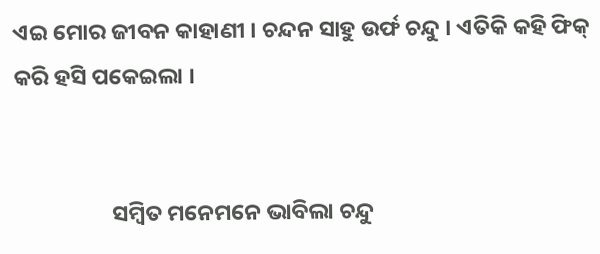ଏଇ ମୋର ଜୀବନ କାହାଣୀ । ଚନ୍ଦନ ସାହୁ ଉର୍ଫ ଚନ୍ଦୁ । ଏତିକି କହି ଫିକ୍ କରି ହସି ପକେଇଲା ।


                   ସମ୍ବିତ ମନେମନେ ଭାବିଲା ଚନ୍ଦୁ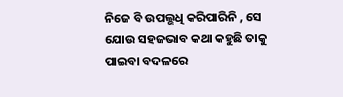ନିଜେ ବି ଉପଲ୍ଭଧି କରିପାରିନି , ସେ ଯୋଉ ସହଜଭାବ କଥା କହୁଛି ତାକୁ ପାଇବା ବଦଳରେ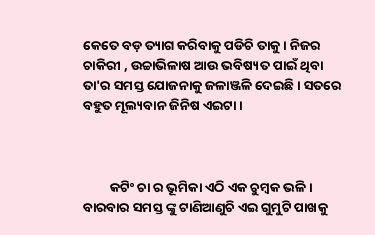କେତେ ବଡ଼ ତ୍ୟାଗ କରିବାକୁ ପଡିଚି ତାକୁ । ନିଜର ଚାକିରୀ , ଉଚ୍ଚାଭିଳାଷ ଆଉ ଭବିଷ୍ୟତ ପାଇଁ ଥିବା ତା'ର ସମସ୍ତ ଯୋଜନାକୁ ଜଳାଞ୍ଜଳି ଦେଇଛି । ସତରେ ବହୁତ ମୂଲ୍ୟବାନ ଜିନିଷ ଏଇଟା ।



         କଟିଂ ଚା ର ଭୂମିକା ଏଠି ଏକ ଚୁମ୍ବକ ଭଳି । ବାରବାର ସମସ୍ତ ଙ୍କୁ ଟାଣିଆଣୁଚି ଏଇ ଗୁମୁଟି ପାଖକୁ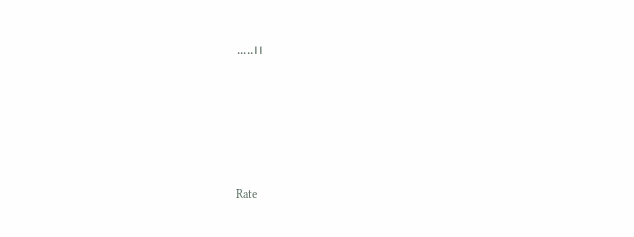.....।।









Rate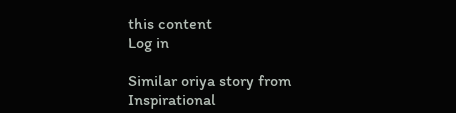this content
Log in

Similar oriya story from Inspirational